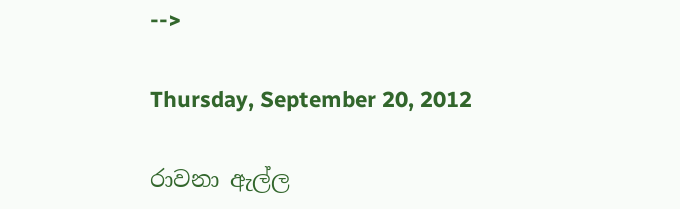-->

Thursday, September 20, 2012

රාවනා ඇල්ල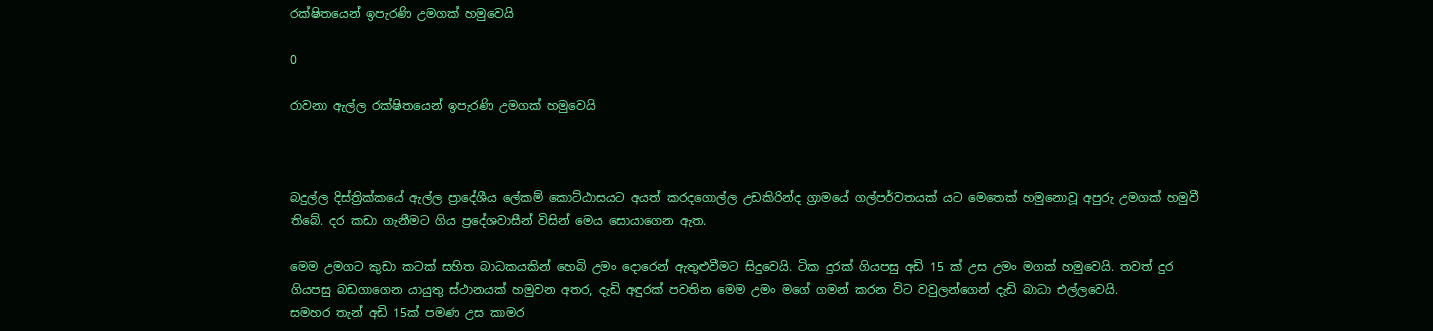රක්ෂිතයෙන් ඉපැරණි උමගක් හමුවෙයි

0

රාවනා ඇල්ල රක්ෂිතයෙන් ඉපැරණි උමගක් හමුවෙයි



බදුල්ල දිස්ත්‍රික්කයේ ඇල්ල ප්‍රාදේශීය ලේකම් කොට්ඨාසයට අයත් කරදගොල්ල උඩකිරින්ද ග්‍රාමයේ ගල්පර්වතයක් යට මෙතෙක් හමුනොවූ අපුරු උමගක් හමුවී තිබේ. දර කඩා ගැනීමට ගිය ප්‍රදේශවාසීන් විසින් මෙය සොයාගෙන ඇත.

මෙම උමගට කුඩා කටක් සහිත බාධකයකින් හෙබි උමං දොරෙන් ඇතුළුවීමට සිදුවෙයි. ටික දුරක් ගියපසු අඩි 15 ක් උස උමං මගක් හමුවෙයි. තවත් දුර ගියපසු බඩගාගෙන යායුතු ස්ථානයක් හමුවන අතර, දැඩි අඳුරක් පවතින මෙම උමං මගේ ගමන් කරන විට වවුලන්ගෙන් දැඩි බාධා එල්ලවෙයි.
සමහර තැන් අඩි 15ක් පමණ උස කාමර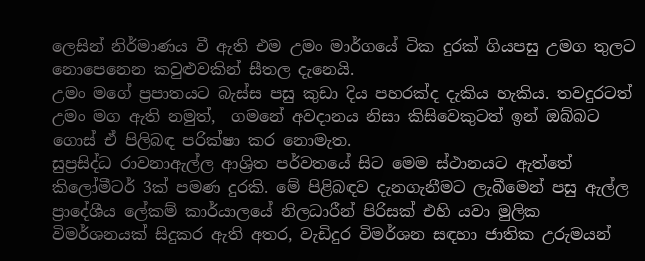ලෙසින් නිර්මාණය වී ඇති එම උමං මාර්ගයේ ටික දුරක් ගියපසු උමග තුලට නොපෙනෙන කවුළුවකින් සීතල දැනෙයි.
උමං මගේ ප්‍රපාතයට බැස්ස පසු කුඩා දිය පහරක්ද දැකිය හැකිය. තවදුරටත් උමං මග ඇති නමුත්,  ගමනේ අවදානය නිසා කිසිවෙකුටත් ඉන් ඔබ්බට ගොස් ඒ පිලිබඳ පරික්ෂා කර නොමැත.
සුප්‍රසිද්ධ රාවනාඇල්ල ආශ්‍රිත පර්වතයේ සිට මෙම ස්ථානයට ඇත්තේ කිලෝමීටර් 3ක් පමණ දුරකි. මේ පිළිබඳව දැනගැනීමට ලැබීමෙන් පසු ඇල්ල ප්‍රාදේශීය ලේකම් කාර්යාලයේ නිලධාරීන් පිරිසක් එහි යවා මුලික විමර්ශනයක් සිදුකර ඇති අතර, වැඩිදුර විමර්ශන සඳහා ජාතික උරුමයන්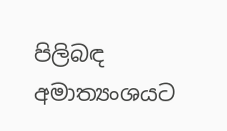පිලිබඳ අමාත්‍යංශයට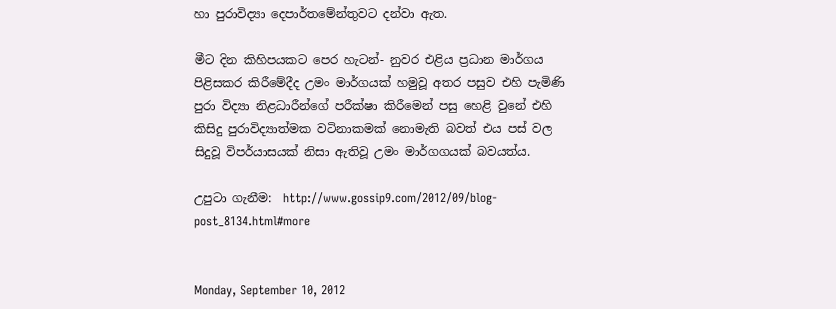හා පුරාවිද්‍යා දෙපාර්තමේන්තුවට දන්වා ඇත.

මීට දින කිහිපයකට පෙර හැටන්- නුවර එළිය ප්‍රධාන මාර්ගය පිළිසකර කිරීමේදීද උමං මාර්ගයක් හමුවූ අතර පසුව එහි පැමිණි පුරා විද්‍යා නිළධාරීන්ගේ පරීක්ෂා කිරීමෙන් පසු හෙළි වුනේ එහි කිසිදු පුරාවිද්‍යාත්මක වටිනාකමක් නොමැති බවත් එය පස් වල සිදුවූ විපර්යාසයක් නිසා ඇතිවූ උමං මාර්ගගයක් බවයත්ය.

උපුටා ගැනීම:  http://www.gossip9.com/2012/09/blog-post_8134.html#more


Monday, September 10, 2012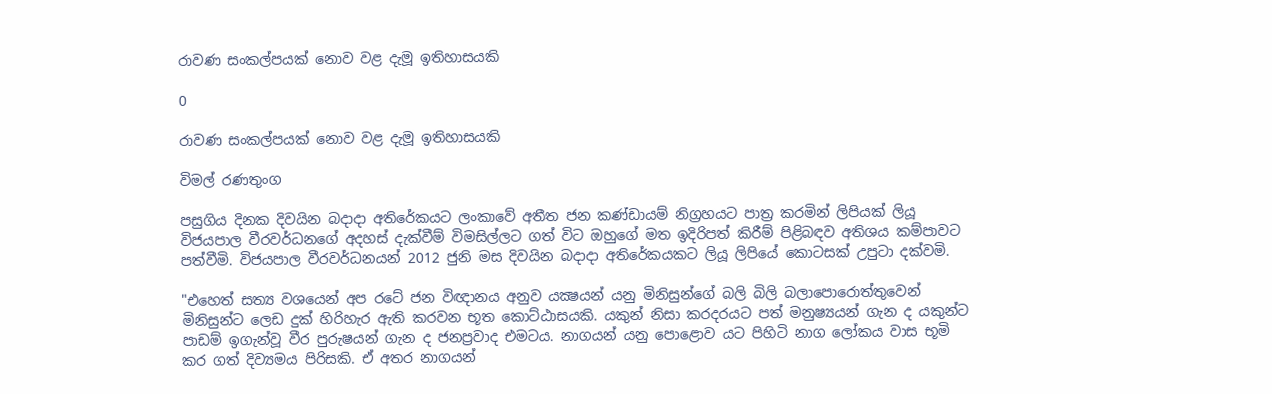රාවණ සංකල්පයක්‌ නොව වළ දැමූ ඉතිහාසයකි

0

රාවණ සංකල්පයක්‌ නොව වළ දැමූ ඉතිහාසයකි

විමල් රණතුංග

පසුගිය දිනක දිවයින බදාදා අතිරේකයට ලංකාවේ අතීත ජන කණ්‌ඩායම් නිග්‍රහයට පාත්‍ර කරමින් ලිපියක්‌ ලියූ විජයපාල වීරවර්ධනගේ අදහස්‌ දැක්‌වීම් විමසිල්ලට ගත් විට ඔහුගේ මත ඉදිරිපත් කිරීම් පිළිබඳව අතිශය කම්පාවට පත්වීමි. විජයපාල වීරවර්ධනයන් 2012 ජුනි මස දිවයින බදාදා අතිරේකයකට ලියූ ලිපියේ කොටසක්‌ උපුටා දක්‌වමි.

"එහෙත් සත්‍ය වශයෙන් අප රටේ ජන විඥානය අනුව යක්‍ෂයන් යනු මිනිසුන්ගේ බලි බිලි බලාපොරොත්තුවෙන් මිනිසුන්ට ලෙඩ දුක්‌ හිරිහැර ඇති කරවන භූත කොට්‌ඨාසයකි. යකුන් නිසා කරදරයට පත් මනුෂ්‍යයන් ගැන ද යකුන්ට පාඩම් ඉගැන්වූ වීර පුරුෂයන් ගැන ද ජනප්‍රවාද එමටය. නාගයන් යනු පොළොව යට පිහිටි නාග ලෝකය වාස භූමි කර ගත් දිව්‍යමය පිරිසකි. ඒ අතර නාගයන්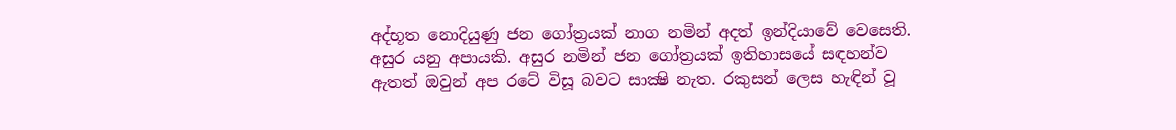අද්භූත නොදියුණු ජන ගෝත්‍රයක්‌ නාග නමින් අදත් ඉන්දියාවේ වෙසෙති. අසුර යනු අපායකි. අසුර නමින් ජන ගෝත්‍රයක්‌ ඉතිහාසයේ සඳහන්ව ඇතත් ඔවුන් අප රටේ විසූ බවට සාක්‍ෂි නැත. රකුසන් ලෙස හැඳින් වූ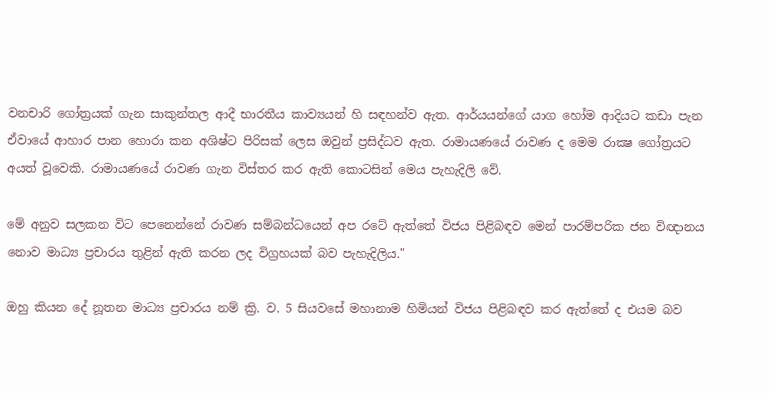වනචාරි ගෝත්‍රයක්‌ ගැන සාකුන්තල ආදී භාරතීය කාව්‍යයන් හි සඳහන්ව ඇත. ආර්යයන්ගේ යාග හෝම ආදියට කඩා පැන ඒවායේ ආහාර පාන හොරා කන අශිෂ්ට පිරිසක්‌ ලෙස ඔවුන් ප්‍රසිද්ධව ඇත. රාමායණයේ රාවණ ද මෙම රාක්‍ෂ ගෝත්‍රයට අයත් වූවෙකි. රාමායණයේ රාවණ ගැන විස්‌තර කර ඇති කොටසින් මෙය පැහැදිලි වේ.

මේ අනුව සලකන විට පෙනෙන්නේ රාවණ සම්බන්ධයෙන් අප රටේ ඇත්තේ විජය පිළිබඳව මෙන් පාරම්පරික ජන විඥානය නොව මාධ්‍ය ප්‍රචාරය තුළින් ඇති කරන ලද විග්‍රහයක්‌ බව පැහැදිලිය."

ඔහු කියන දේ නූතන මාධ්‍ය ප්‍රචාරය නම් ක්‍රි. ව. 5 සියවසේ මහානාම හිමියන් විජය පිළිබඳව කර ඇත්තේ ද එයම බව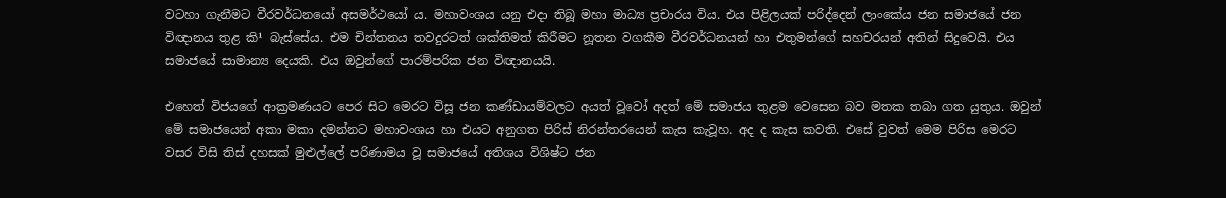වටහා ගැනීමට වීරවර්ධනයෝ අසමර්ථයෝ ය. මහාවංශය යනු එදා තිබූ මහා මාධ්‍ය ප්‍රචාරය විය. එය පිළිලයක්‌ පරිද්දෙන් ලාංකේය ජන සමාජයේ ජන විඥානය තුළ කි¹ බැස්‌සේය. එම චින්තනය තවදුරටත් ශක්‌තිමත් කිරීමට නූතන වගකීම වීරවර්ධනයන් හා එතුමන්ගේ සහචරයන් අතින් සිදුවෙයි. එය සමාජයේ සාමාන්‍ය දෙයකි. එය ඔවුන්ගේ පාරම්පරික ජන විඥානයයි.

එහෙත් විජයගේ ආක්‍රමණයට පෙර සිට මෙරට විසූ ජන කණ්‌ඩායම්වලට අයත් වූවෝ අදත් මේ සමාජය තුළම වෙසෙන බව මතක තබා ගත යුතුය. ඔවුන් මේ සමාජයෙන් අකා මකා දමන්නට මහාවංශය හා එයට අනුගත පිරිස්‌ නිරන්තරයෙන් කැස කැවූහ. අද ද කැස කවති. එසේ වුවත් මෙම පිරිස මෙරට වසර විසි තිස්‌ දහසක්‌ මුළුල්ලේ පරිණාමය වූ සමාජයේ අතිශය විශිෂ්ට ජන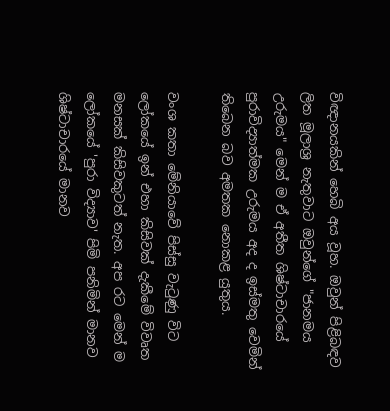විඥානයකින් හෙබි අය වූහ. ඔවුන් පිළිබඳව ලිත මූලාශ්‍ර නැතුවාට ඔවුන්ගේ "ජානමය උරුමය" මෙන් ම ඒ අතීත ශිෂ්ටාචාරයේ පුරාවිද්‍යාත්මක උරුමය අද ද ඉස්‌මතු වෙමින් තිබෙන බව අමතක නොකළ යුතුය.

වංශ කතා මේනියාවේ පිස්‌සු වැටුණු විට ලෝකයේ ඉන් එහා කිසිවක්‌ දැකීමේ විවෘත මනසක්‌ කිසිවකුටත් නැත. අප රට මෙන් ම ලෝකයේ 'පුරා විද්‍යාව' පිමි පනිමින් මානව ශිෂ්ටාචාරයේ මානව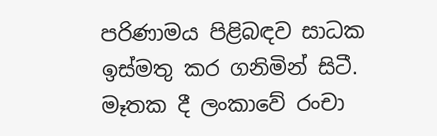පරිණාමය පිළිබඳව සාධක ඉස්‌මතු කර ගනිමින් සිටී. මෑතක දී ලංකාවේ රංචා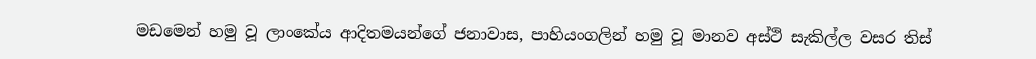මඩමෙන් හමු වූ ලාංකේය ආදිතමයන්ගේ ජනාවාස, පාහියංගලින් හමු වූ මානව අස්‌ථි සැකිල්ල වසර තිස්‌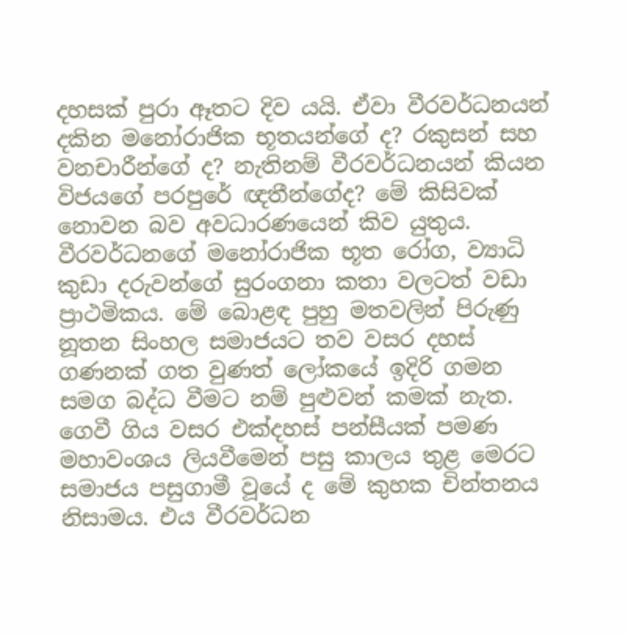දහසක්‌ පුරා ඈතට දිව යයි. ඒවා වීරවර්ධනයන් දකින මනෝරාජික භූතයන්ගේ ද? රකුසන් සහ වනචාරීන්ගේ ද? නැතිනම් වීරවර්ධනයන් කියන විජයගේ පරපුරේ ඥතීන්ගේද? මේ කිසිවක්‌ නොවන බව අවධාරණයෙන් කිව යුතුය. වීරවර්ධනගේ මනෝරාජික භූත රෝග, ව්‍යාධි කුඩා දරුවන්ගේ සුරංගනා කතා වලටත් වඩා ප්‍රාථමිකය. මේ බොළඳ පුහු මතවලින් පිරුණු නූතන සිංහල සමාජයට තව වසර දහස්‌ ගණනක්‌ ගත වුණත් ලෝකයේ ඉදිරි ගමන සමග බද්ධ වීමට නම් පුළුවන් කමක්‌ නැත. ගෙවී ගිය වසර එක්‌දහස්‌ පන්සීයක්‌ පමණ මහාවංශය ලියවීමෙන් පසු කාලය තුළ මෙරට සමාජය පසුගාමී වූයේ ද මේ කුහක චින්තනය නිසාමය. එය වීරවර්ධන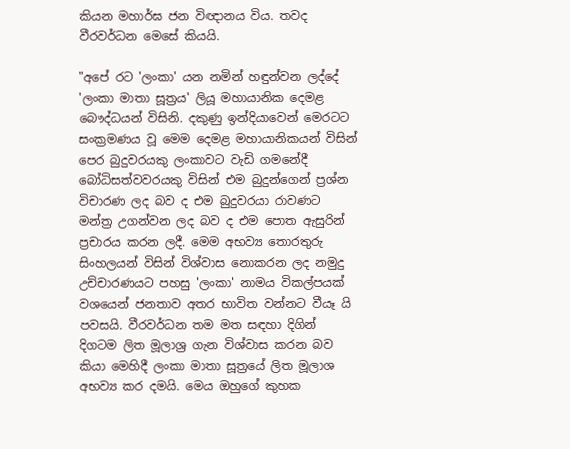කියන මහාර්ඝ ජන විඥානය විය. තවද වීරවර්ධන මෙසේ කියයි.

"අපේ රට 'ලංකා' යන නමින් හඳුන්වන ලද්දේ 'ලංකා මාතා සූත්‍රය' ලියූ මහායානික දෙමළ බෞද්ධයන් විසිනි. දකුණු ඉන්දියාවෙන් මෙරටට සංක්‍රමණය වූ මෙම දෙමළ මහායානිකයන් විසින් පෙර බුදුවරයකු ලංකාවට වැඩි ගමනේදී බෝධිසත්වවරයකු විසින් එම බුදුන්ගෙන් ප්‍රශ්න විචාරණ ලද බව ද එම බුදුවරයා රාවණට මන්ත්‍ර උගන්වන ලද බව ද එම පොත ඇසුරින් ප්‍රචාරය කරන ලදී. මෙම අභව්‍ය තොරතුරු සිංහලයන් විසින් විශ්වාස නොකරන ලද නමුදු උච්චාරණයට පහසු 'ලංකා' නාමය විකල්පයක්‌ වශයෙන් ජනතාව අතර භාවිත වන්නට වීයෑ යි පවසයි. වීරවර්ධන තම මත සඳහා දිගින් දිගටම ලිත මූලාශ්‍ර ගැන විශ්වාස කරන බව කියා මෙහිදී ලංකා මාතා සූත්‍රයේ ලිත මූලාශ අභව්‍ය කර දමයි. මෙය ඔහුගේ කුහක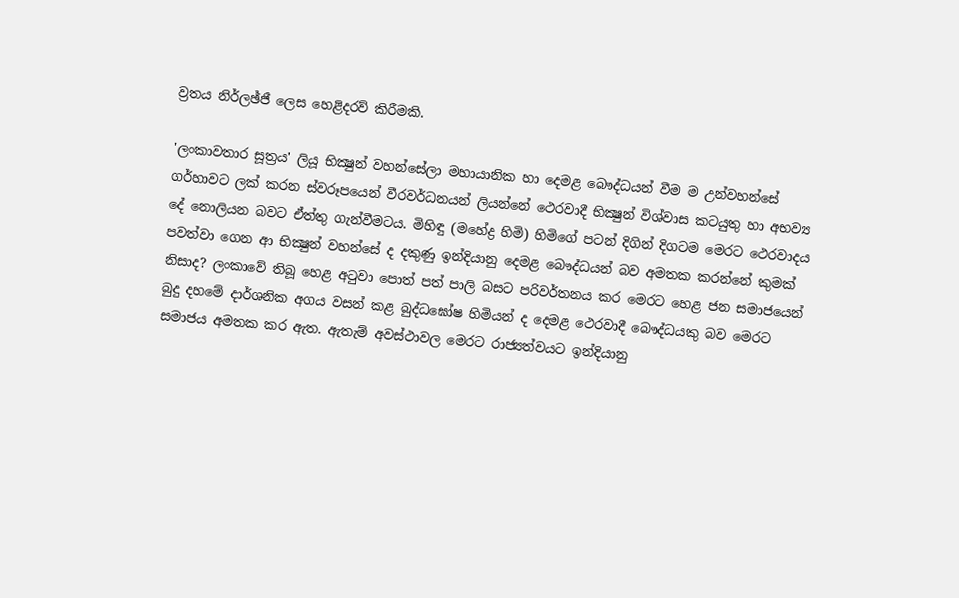ව්‍රතය නිර්ලඡ්ජී ලෙස හෙළිදරව් කිරීමකි.

'ලංකාවතාර සූත්‍රය' ලියූ භික්‍ෂුන් වහන්සේලා මහායානික හා දෙමළ බෞද්ධයන් වීම ම උන්වහන්සේ ගර්හාවට ලක්‌ කරන ස්‌වරූපයෙන් වීරවර්ධනයන් ලියන්නේ ථෙරවාදී භික්‍ෂුන් විශ්වාස කටයුතු හා අභව්‍ය දේ නොලියන බවට ඒත්තු ගැන්වීමටය. මිහිඳු (මහේද්‍ර හිමි) හිමිගේ පටන් දිගින් දිගටම මෙරට ථෙරවාදය පවත්වා ගෙන ආ භික්‍ෂුන් වහන්සේ ද දකුණු ඉන්දියානු දෙමළ බෞද්ධයන් බව අමතක කරන්නේ කුමක්‌ නිසාද? ලංකාවේ තිබූ හෙළ අටුවා පොත් පත් පාලි බසට පරිවර්තනය කර මෙරට හෙළ ජන සමාජයෙන් බුදු දහමේ දාර්ශනික අගය වසන් කළ බුද්ධඝෝෂ හිමියන් ද දෙමළ ථෙරවාදී බෞද්ධයකු බව මෙරට සමාජය අමතක කර ඇත. ඇතැම් අවස්‌ථාවල මෙරට රාජ්‍යත්වයට ඉන්දියානු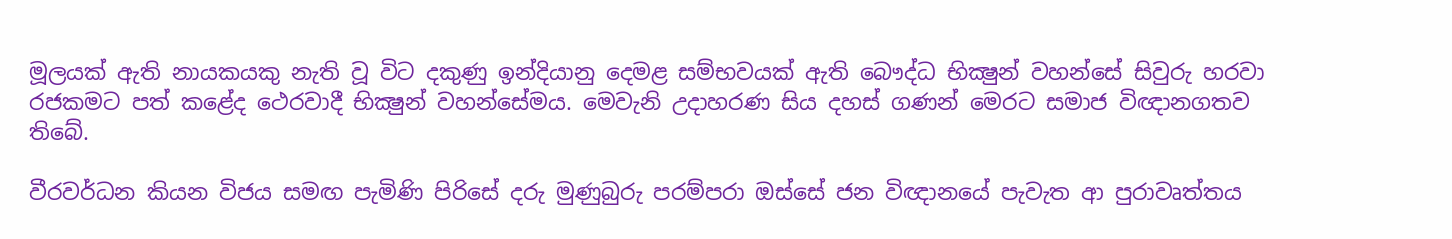මූලයක්‌ ඇති නායකයකු නැති වූ විට දකුණු ඉන්දියානු දෙමළ සම්භවයක්‌ ඇති බෞද්ධ භික්‍ෂුන් වහන්සේ සිවුරු හරවා රජකමට පත් කළේද ථෙරවාදී භික්‍ෂුන් වහන්සේමය. මෙවැනි උදාහරණ සිය දහස්‌ ගණන් මෙරට සමාජ විඥානගතව තිබේ.

වීරවර්ධන කියන විජය සමඟ පැමිණි පිරිසේ දරු මුණුබුරු පරම්පරා ඔස්‌සේ ජන විඥානයේ පැවැත ආ පුරාවෘත්තය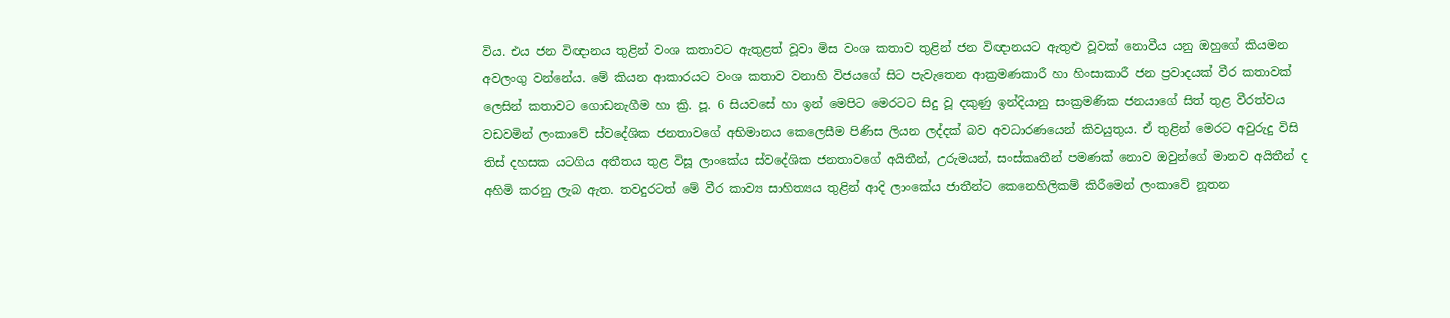විය. එය ජන විඥානය තුළින් වංශ කතාවට ඇතුළත් වූවා මිස වංශ කතාව තුළින් ජන විඥානයට ඇතුළු වූවක්‌ නොවීය යනු ඔහුගේ කියමන අවලංගු වන්නේය. මේ කියන ආකාරයට වංශ කතාව වනාහි විජයගේ සිට පැවැතෙන ආක්‍රමණකාරී හා හිංසාකාරී ජන ප්‍රවාදයක්‌ වීර කතාවක්‌ ලෙසින් කතාවට ගොඩනැගීම හා ක්‍රි. පූ. 6 සියවසේ හා ඉන් මෙපිට මෙරටට සිදු වූ දකුණු ඉන්දියානු සංක්‍රමණික ජනයාගේ සිත් තුළ වීරත්වය වඩවමින් ලංකාවේ ස්‌වදේශික ජනතාවගේ අභිමානය කෙලෙසීම පිණිස ලියන ලද්දක්‌ බව අවධාරණයෙන් කිවයුතුය. ඒ තුළින් මෙරට අවුරුදු විසි තිස්‌ දහසක යටගිය අතීතය තුළ විසූ ලාංකේය ස්‌වදේශික ජනතාවගේ අයිතීන්, උරුමයන්, සංස්‌කෘතීන් පමණක්‌ නොව ඔවුන්ගේ මානව අයිතීන් ද අහිමි කරනු ලැබ ඇත. තවදුරටත් මේ වීර කාව්‍ය සාහිත්‍යය තුළින් ආදි ලාංකේය ජාතීන්ට කෙනෙහිලිකම් කිරීමෙන් ලංකාවේ නූතන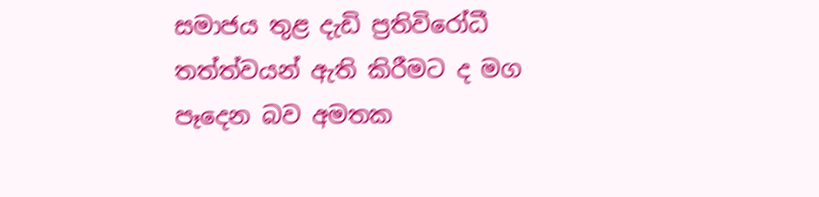සමාජය තුළ දැඩි ප්‍රතිවිරෝධී තත්ත්වයන් ඇති කිරීමට ද මග පෑදෙන බව අමතක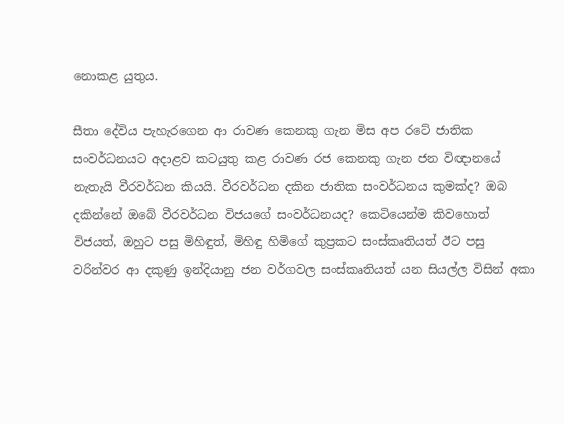නොකළ යුතුය.

සීතා දේවිය පැහැරගෙන ආ රාවණ කෙනකු ගැන මිස අප රටේ ජාතික සංවර්ධනයට අදාළව කටයුතු කළ රාවණ රජ කෙනකු ගැන ජන විඥානයේ නැතැයි වීරවර්ධන කියයි. වීරවර්ධන දකින ජාතික සංවර්ධනය කුමක්‌ද? ඔබ දකින්නේ ඔබේ වීරවර්ධන විජයගේ සංවර්ධනයද? කෙටියෙන්ම කිවහොත් විජයත්, ඔහුට පසු මිහිඳුත්, මිහිඳු හිමිගේ කුප්‍රකට සංස්‌කෘතියත් ඊට පසු වරින්වර ආ දකුණු ඉන්දියානු ජන වර්ගවල සංස්‌කෘතියත් යන සියල්ල විසින් අකා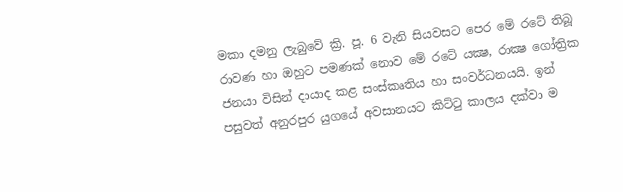මකා දමනු ලැබුවේ ක්‍රි. පූ. 6 වැනි සියවසට පෙර මේ රටේ තිබූ රාවණ හා ඔහුට පමණක්‌ නොව මේ රටේ යක්‍ෂ, රාක්‍ෂ ගෝත්‍රික ජනයා විසින් දායාද කළ සංස්‌කෘතිය හා සංවර්ධනයයි. ඉන් පසුවත් අනුරපුර යුගයේ අවසානයට කිට්‌ටු කාලය දක්‌වා ම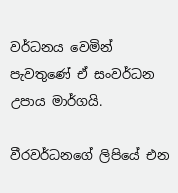වර්ධනය වෙමින් පැවතුණේ ඒ සංවර්ධන උපාය මාර්ගයි.

වීරවර්ධනගේ ලිපියේ එන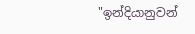"ඉන්දියානුවන්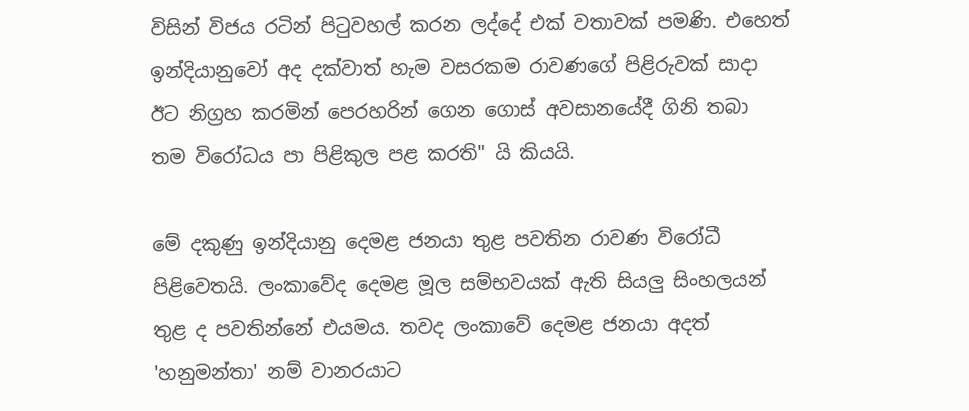විසින් විජය රටින් පිටුවහල් කරන ලද්දේ එක්‌ වතාවක්‌ පමණි. එහෙත් ඉන්දියානුවෝ අද දක්‌වාත් හැම වසරකම රාවණගේ පිළිරුවක්‌ සාදා ඊට නිග්‍රහ කරමින් පෙරහරින් ගෙන ගොස්‌ අවසානයේදී ගිනි තබා තම විරෝධය පා පිළිකුල පළ කරති" යි කියයි.

මේ දකුණු ඉන්දියානු දෙමළ ජනයා තුළ පවතින රාවණ විරෝධී පිළිවෙතයි. ලංකාවේද දෙමළ මූල සම්භවයක්‌ ඇති සියලු සිංහලයන් තුළ ද පවතින්නේ එයමය. තවද ලංකාවේ දෙමළ ජනයා අදත් 'හනුමන්තා' නම් වානරයාට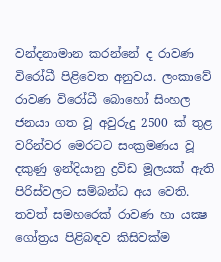වන්දනාමාන කරන්නේ ද රාවණ විරෝධී පිළිවෙත අනුවය. ලංකාවේ රාවණ විරෝධී බොහෝ සිංහල ජනයා ගත වූ අවුරුදු 2500 ක්‌ තුළ වරින්වර මෙරටට සංක්‍රමණය වූ දකුණු ඉන්දියානු ද්‍රවිඩ මූලයක්‌ ඇති පිරිස්‌වලට සම්බන්ධ අය වෙති. තවත් සමහරෙක්‌ රාවණ හා යක්‍ෂ ගෝත්‍රය පිළිබඳව කිසිවක්‌ම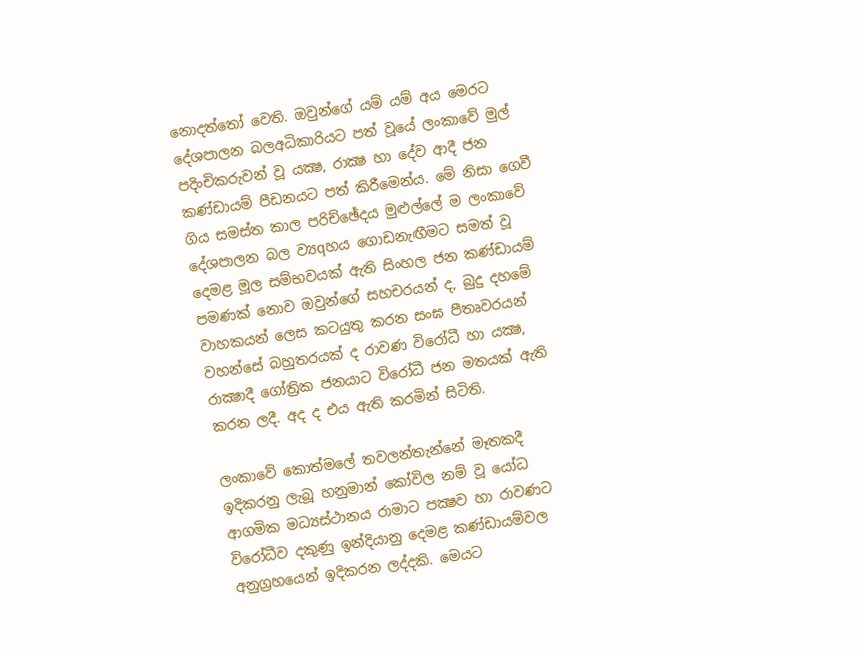නොදත්තෝ වෙති. ඔවුන්ගේ යම් යම් අය මෙරට දේශපාලන බලඅධිකාරියට පත් වූයේ ලංකාවේ මුල් පදිංචිකරුවන් වූ යක්‍ෂ, රාක්‍ෂ හා දේව ආදී ජන කණ්‌ඩායම් පීඩනයට පත් කිරීමෙන්ය. මේ නිසා ගෙවී ගිය සමස්‌ත කාල පරිච්ඡේදය මුළුල්ලේ ම ලංකාවේ දේශපාලන බල ව්‍යqහය ගොඩනැඟීමට සමත් වූ දෙමළ මූල සම්භවයක්‌ ඇති සිංහල ජන කණ්‌ඩායම් පමණක්‌ නොව ඔවුන්ගේ සහචරයන් ද, බුදු දහමේ වාහකයන් ලෙස කටයුතු කරන සංඝ පීතෘවරයන් වහන්සේ බහුතරයක්‌ ද රාවණ විරෝධී හා යක්‍ෂ, රාක්‍ෂාදී ගෝත්‍රික ජනයාට විරෝධී ජන මතයක්‌ ඇති කරන ලදී. අද ද එය ඇති කරමින් සිටිති.

ලංකාවේ කොත්මලේ තවලන්තැන්නේ මෑතකදී ඉදිකරනු ලැබූ හනුමාන් කෝවිල නම් වූ යෝධ ආගමික මධ්‍යස්‌ථානය රාමාට පක්‍ෂව හා රාවණට විරෝධීව දකුණු ඉන්දියානු දෙමළ කණ්‌ඩායම්වල අනුග්‍රහයෙන් ඉදිකරන ලද්දකි. මෙයට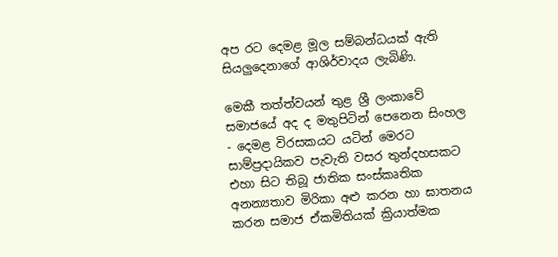අප රට දෙමළ මූල සම්බන්ධයක්‌ ඇති සියලුදෙනාගේ ආශිර්වාදය ලැබිණි.

මෙකී තත්ත්වයන් තුළ ශ්‍රී ලංකාවේ සමාජයේ අද ද මතුපිටින් පෙනෙන සිංහල - දෙමළ විරසකයට යටින් මෙරට සාම්ප්‍රදායිකව පැවැති වසර තුන්දහසකට එහා සිට තිබූ ජාතික සංස්‌කෘතික අනන්‍යතාව මිරිකා අළු කරන හා ඝාතනය කරන සමාජ ඒකමිතියක්‌ ක්‍රියාත්මක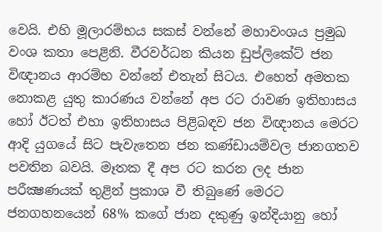වෙයි. එහි මූලාරම්භය සකස්‌ වන්නේ මහාවංශය ප්‍රමුඛ වංශ කතා පෙළිනි. වීරවර්ධන කියන ඩුප්ලිකේට්‌ ජන විඥානය ආරම්භ වන්නේ එතැන් සිටය. එහෙත් අමතක නොකළ යුතු කාරණය වන්නේ අප රට රාවණ ඉතිහාසය හෝ ඊටත් එහා ඉතිහාසය පිළිබඳව ජන විඥානය මෙරට ආදි යුගයේ සිට පැවැතෙන ජන කණ්‌ඩායම්වල ජානගතව පවතින බවයි. මෑතක දී අප රට කරන ලද ජාන පරීක්‍ෂණයක්‌ තුළින් ප්‍රකාශ වී තිබුණේ මෙරට ජනගහනයෙන් 68% කගේ ජාන දකුණු ඉන්දියානු හෝ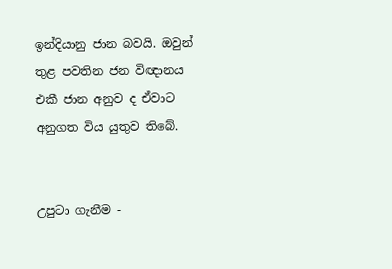ඉන්දියානු ජාන බවයි. ඔවුන් තුළ පවතින ජන විඥානය එකී ජාන අනුව ද ඒවාට අනුගත විය යුතුව තිබේ.


උපුටා ගැනීම -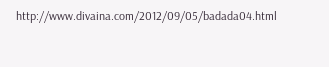http://www.divaina.com/2012/09/05/badada04.html